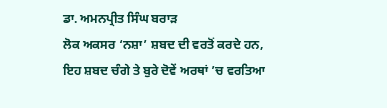ਡਾ. ਅਮਨਪ੍ਰੀਤ ਸਿੰਘ ਬਰਾੜ
ਲੋਕ ਅਕਸਰ ‘ਨਸ਼ਾ’ ਸ਼ਬਦ ਦੀ ਵਰਤੋਂ ਕਰਦੇ ਹਨ, ਇਹ ਸ਼ਬਦ ਚੰਗੇ ਤੇ ਬੁਰੇ ਦੋਵੇਂ ਅਰਥਾਂ ’ਚ ਵਰਤਿਆ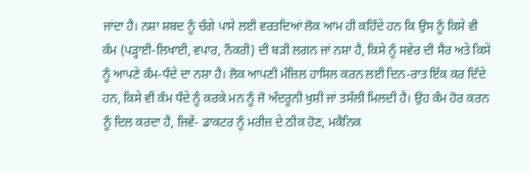ਜਾਂਦਾ ਹੈ। ਨਸ਼ਾ ਸ਼ਬਦ ਨੂੰ ਚੰਗੇ ਪਾਸੇ ਲਈ ਵਰਤਦਿਆਂ ਲੋਕ ਆਮ ਹੀ ਕਹਿੰਦੇ ਹਨ ਕਿ ਉਸ ਨੂੰ ਕਿਸੇ ਵੀ ਕੰਮ (ਪੜ੍ਹਾਈ-ਲਿਖਾਈ, ਵਪਾਰ, ਨੌਕਰੀ) ਦੀ ਬੜੀ ਲਗਨ ਜਾਂ ਨਸ਼ਾ ਹੈ, ਕਿਸੇ ਨੂੰ ਸਵੇਰ ਦੀ ਸੈਰ ਅਤੇ ਕਿਸੇ ਨੂੰ ਆਪਣੇ ਕੰਮ-ਧੰਦੇ ਦਾ ਨਸ਼ਾ ਹੈ। ਲੋਕ ਆਪਣੀ ਮੰਜ਼ਿਲ ਹਾਸਿਲ ਕਰਨ ਲਈ ਦਿਨ-ਰਾਤ ਇੱਕ ਕਰ ਦਿੰਦੇ ਹਨ, ਕਿਸੇ ਵੀ ਕੰਮ ਧੰਦੇ ਨੂੰ ਕਰਕੇ ਮਨ ਨੂੰ ਜੋ ਅੰਦਰੂਨੀ ਖੁਸ਼ੀ ਜਾਂ ਤਸੱਲੀ ਮਿਲਦੀ ਹੈ। ਉਹ ਕੰਮ ਹੋਰ ਕਰਨ ਨੂੰ ਦਿਲ ਕਰਦਾ ਹੈ, ਜਿਵੇਂ- ਡਾਕਟਰ ਨੂੰ ਮਰੀਜ਼ ਦੇ ਠੀਕ ਹੋਣ, ਮਕੈਨਿਕ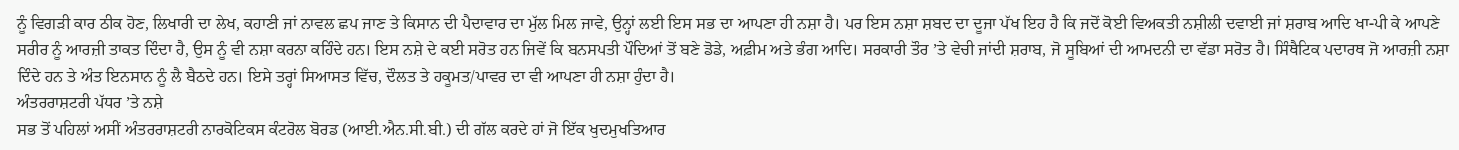ਨੂੰ ਵਿਗੜੀ ਕਾਰ ਠੀਕ ਹੋਣ, ਲਿਖਾਰੀ ਦਾ ਲੇਖ, ਕਹਾਣੀ ਜਾਂ ਨਾਵਲ ਛਪ ਜਾਣ ਤੇ ਕਿਸਾਨ ਦੀ ਪੈਦਾਵਾਰ ਦਾ ਮੁੱਲ ਮਿਲ ਜਾਵੇ, ਉਨ੍ਹਾਂ ਲਈ ਇਸ ਸਭ ਦਾ ਆਪਣਾ ਹੀ ਨਸ਼ਾ ਹੈ। ਪਰ ਇਸ ਨਸ਼ਾ ਸ਼ਬਦ ਦਾ ਦੂਜਾ ਪੱਖ ਇਹ ਹੈ ਕਿ ਜਦੋਂ ਕੋਈ ਵਿਅਕਤੀ ਨਸ਼ੀਲੀ ਦਵਾਈ ਜਾਂ ਸ਼ਰਾਬ ਆਦਿ ਖਾ-ਪੀ ਕੇ ਆਪਣੇ ਸਰੀਰ ਨੂੰ ਆਰਜ਼ੀ ਤਾਕਤ ਦਿੰਦਾ ਹੈ, ਉਸ ਨੂੰ ਵੀ ਨਸ਼ਾ ਕਰਨਾ ਕਹਿੰਦੇ ਹਨ। ਇਸ ਨਸ਼ੇ ਦੇ ਕਈ ਸਰੋਤ ਹਨ ਜਿਵੇਂ ਕਿ ਬਨਸਪਤੀ ਪੌਦਿਆਂ ਤੋਂ ਬਣੇ ਡੋਡੇ, ਅਫ਼ੀਮ ਅਤੇ ਭੰਗ ਆਦਿ। ਸਰਕਾਰੀ ਤੌਰ ’ਤੇ ਵੇਚੀ ਜਾਂਦੀ ਸ਼ਰਾਬ, ਜੋ ਸੂਬਿਆਂ ਦੀ ਆਮਦਨੀ ਦਾ ਵੱਡਾ ਸਰੋਤ ਹੈ। ਸਿੰਥੈਟਿਕ ਪਦਾਰਥ ਜੋ ਆਰਜ਼ੀ ਨਸ਼ਾ ਦਿੰਦੇ ਹਨ ਤੇ ਅੰਤ ਇਨਸਾਨ ਨੂੰ ਲੈ ਬੈਠਦੇ ਹਨ। ਇਸੇ ਤਰ੍ਹਾਂ ਸਿਆਸਤ ਵਿੱਚ, ਦੌਲਤ ਤੇ ਹਕੂਮਤ/ਪਾਵਰ ਦਾ ਵੀ ਆਪਣਾ ਹੀ ਨਸ਼ਾ ਹੁੰਦਾ ਹੈ।
ਅੰਤਰਰਾਸ਼ਟਰੀ ਪੱਧਰ ’ਤੇ ਨਸ਼ੇ
ਸਭ ਤੋਂ ਪਹਿਲਾਂ ਅਸੀਂ ਅੰਤਰਰਾਸ਼ਟਰੀ ਨਾਰਕੋਟਿਕਸ ਕੰਟਰੋਲ ਬੋਰਡ (ਆਈ.ਐਨ.ਸੀ.ਬੀ.) ਦੀ ਗੱਲ ਕਰਦੇ ਹਾਂ ਜੋ ਇੱਕ ਖੁਦਮੁਖਤਿਆਰ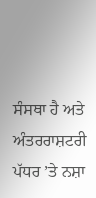ਸੰਸਥਾ ਹੈ ਅਤੇ ਅੰਤਰਰਾਸ਼ਟਰੀ ਪੱਧਰ ’ਤੇ ਨਸ਼ਾ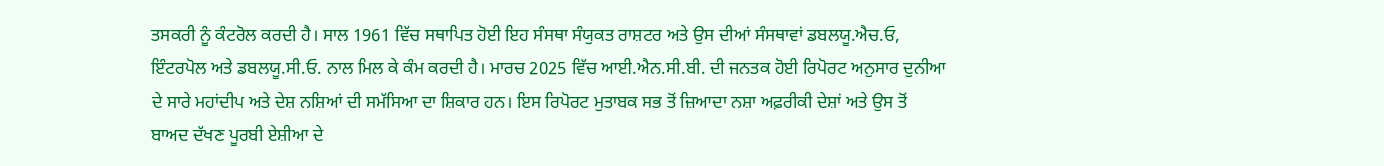ਤਸਕਰੀ ਨੂੰ ਕੰਟਰੋਲ ਕਰਦੀ ਹੈ। ਸਾਲ 1961 ਵਿੱਚ ਸਥਾਪਿਤ ਹੋਈ ਇਹ ਸੰਸਥਾ ਸੰਯੁਕਤ ਰਾਸ਼ਟਰ ਅਤੇ ਉਸ ਦੀਆਂ ਸੰਸਥਾਵਾਂ ਡਬਲਯੂ.ਐਚ.ਓ, ਇੰਟਰਪੋਲ ਅਤੇ ਡਬਲਯੂ.ਸੀ.ਓ. ਨਾਲ ਮਿਲ ਕੇ ਕੰਮ ਕਰਦੀ ਹੈ। ਮਾਰਚ 2025 ਵਿੱਚ ਆਈ.ਐਨ.ਸੀ.ਬੀ. ਦੀ ਜਨਤਕ ਹੋਈ ਰਿਪੋਰਟ ਅਨੁਸਾਰ ਦੁਨੀਆ ਦੇ ਸਾਰੇ ਮਹਾਂਦੀਪ ਅਤੇ ਦੇਸ਼ ਨਸ਼ਿਆਂ ਦੀ ਸਮੱਸਿਆ ਦਾ ਸ਼ਿਕਾਰ ਹਨ। ਇਸ ਰਿਪੋਰਟ ਮੁਤਾਬਕ ਸਭ ਤੋਂ ਜ਼ਿਆਦਾ ਨਸ਼ਾ ਅਫ਼ਰੀਕੀ ਦੇਸ਼ਾਂ ਅਤੇ ਉਸ ਤੋਂ ਬਾਅਦ ਦੱਖਣ ਪੂਰਬੀ ਏਸ਼ੀਆ ਦੇ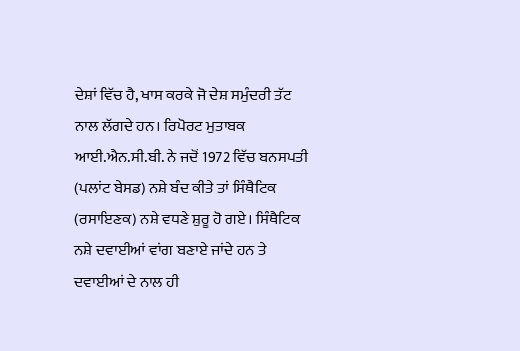ਦੇਸ਼ਾਂ ਵਿੱਚ ਹੈ, ਖਾਸ ਕਰਕੇ ਜੋ ਦੇਸ਼ ਸਮੁੰਦਰੀ ਤੱਟ ਨਾਲ ਲੱਗਦੇ ਹਨ। ਰਿਪੋਰਟ ਮੁਤਾਬਕ ਆਈ.ਐਨ.ਸੀ.ਬੀ. ਨੇ ਜਦੋਂ 1972 ਵਿੱਚ ਬਨਸਪਤੀ (ਪਲਾਂਟ ਬੇਸਡ) ਨਸ਼ੇ ਬੰਦ ਕੀਤੇ ਤਾਂ ਸਿੰਥੈਟਿਕ (ਰਸਾਇਣਕ) ਨਸ਼ੇ ਵਧਣੇ ਸ਼ੁਰੂ ਹੋ ਗਏ। ਸਿੰਥੈਟਿਕ ਨਸ਼ੇ ਦਵਾਈਆਂ ਵਾਂਗ ਬਣਾਏ ਜਾਂਦੇ ਹਨ ਤੇ ਦਵਾਈਆਂ ਦੇ ਨਾਲ ਹੀ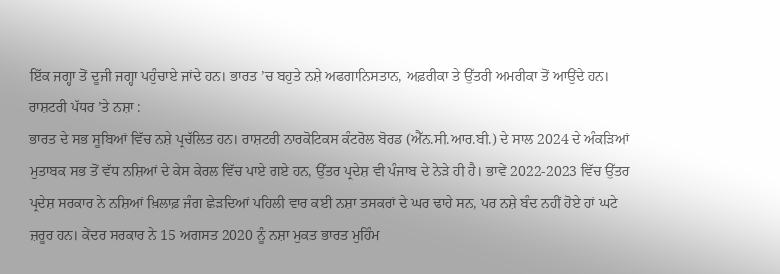ਇੱਕ ਜਗ੍ਹਾ ਤੋਂ ਦੂਜੀ ਜਗ੍ਹਾ ਪਹੁੰਚਾਏ ਜਾਂਦੇ ਹਨ। ਭਾਰਤ ’ਚ ਬਹੁਤੇ ਨਸ਼ੇ ਅਫਗਾਨਿਸਤਾਨ, ਅਫ਼ਰੀਕਾ ਤੇ ਉੱਤਰੀ ਅਮਰੀਕਾ ਤੋਂ ਆਉਂਦੇ ਹਨ।
ਰਾਸ਼ਟਰੀ ਪੱਧਰ ’ਤੇ ਨਸ਼ਾ :
ਭਾਰਤ ਦੇ ਸਭ ਸੂਬਿਆਂ ਵਿੱਚ ਨਸ਼ੇ ਪ੍ਰਚੱਲਿਤ ਹਨ। ਰਾਸ਼ਟਰੀ ਨਾਰਕੋਟਿਕਸ ਕੰਟਰੋਲ ਬੋਰਡ (ਐੱਨ.ਸੀ.ਆਰ.ਬੀ.) ਦੇ ਸਾਲ 2024 ਦੇ ਅੰਕੜਿਆਂ ਮੁਤਾਬਕ ਸਭ ਤੋਂ ਵੱਧ ਨਸ਼ਿਆਂ ਦੇ ਕੇਸ ਕੇਰਲ ਵਿੱਚ ਪਾਏ ਗਏ ਹਨ, ਉੱਤਰ ਪ੍ਰਦੇਸ਼ ਵੀ ਪੰਜਾਬ ਦੇ ਨੇੜੇ ਹੀ ਹੈ। ਭਾਵੇਂ 2022-2023 ਵਿੱਚ ਉੱਤਰ ਪ੍ਰਦੇਸ਼ ਸਰਕਾਰ ਨੇ ਨਸ਼ਿਆਂ ਖ਼ਿਲਾਫ਼ ਜੰਗ ਛੇੜਦਿਆਂ ਪਹਿਲੀ ਵਾਰ ਕਈ ਨਸ਼ਾ ਤਸਕਰਾਂ ਦੇ ਘਰ ਢਾਹੇ ਸਨ, ਪਰ ਨਸ਼ੇ ਬੰਦ ਨਹੀਂ ਹੋਏ ਹਾਂ ਘਟੇ ਜ਼ਰੂਰ ਹਨ। ਕੇਂਦਰ ਸਰਕਾਰ ਨੇ 15 ਅਗਸਤ 2020 ਨੂੰ ਨਸ਼ਾ ਮੁਕਤ ਭਾਰਤ ਮੁਹਿੰਮ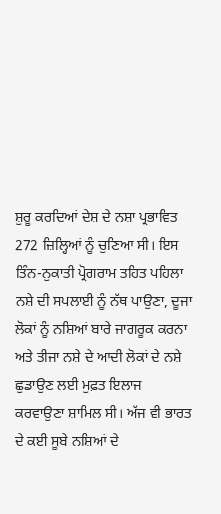ਸ਼ੁਰੂ ਕਰਦਿਆਂ ਦੇਸ਼ ਦੇ ਨਸ਼ਾ ਪ੍ਰਭਾਵਿਤ 272 ਜ਼ਿਲ੍ਹਿਆਂ ਨੂੰ ਚੁਣਿਆ ਸੀ। ਇਸ ਤਿੰਨ-ਨੁਕਾਤੀ ਪ੍ਰੋਗਰਾਮ ਤਹਿਤ ਪਹਿਲਾ ਨਸ਼ੇ ਦੀ ਸਪਲਾਈ ਨੂੰ ਨੱਥ ਪਾਉਣਾ, ਦੂਜਾ ਲੋਕਾਂ ਨੂੰ ਨਸ਼ਿਆਂ ਬਾਰੇ ਜਾਗਰੂਕ ਕਰਨਾ ਅਤੇ ਤੀਜਾ ਨਸ਼ੇ ਦੇ ਆਦੀ ਲੋਕਾਂ ਦੇ ਨਸ਼ੇ ਛੁਡਾਉਣ ਲਈ ਮੁਫ਼ਤ ਇਲਾਜ ਕਰਵਾਉਣਾ ਸ਼ਾਮਿਲ ਸੀ। ਅੱਜ ਵੀ ਭਾਰਤ ਦੇ ਕਈ ਸੂਬੇ ਨਸ਼ਿਆਂ ਦੇ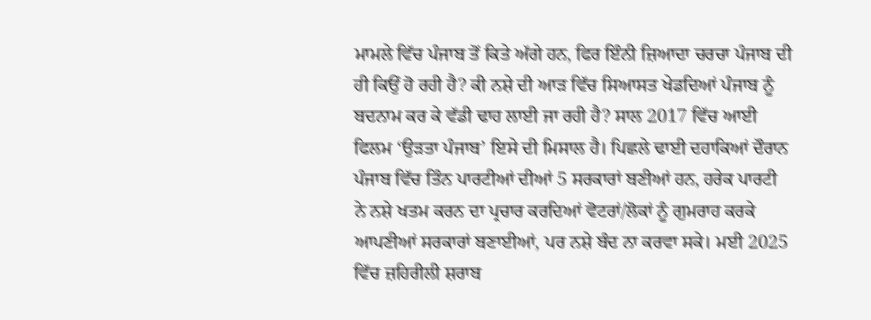ਮਾਮਲੇ ਵਿੱਚ ਪੰਜਾਬ ਤੋਂ ਕਿਤੇ ਅੱਗੇ ਹਨ, ਫਿਰ ਇੰਨੀ ਜ਼ਿਆਦਾ ਚਰਚਾ ਪੰਜਾਬ ਦੀ ਹੀ ਕਿਉਂ ਹੋ ਰਹੀ ਹੈ? ਕੀ ਨਸ਼ੇ ਦੀ ਆੜ ਵਿੱਚ ਸਿਆਸਤ ਖੇਡਦਿਆਂ ਪੰਜਾਬ ਨੂੰ ਬਦਨਾਮ ਕਰ ਕੇ ਵੱਡੀ ਢਾਹ ਲਾਈ ਜਾ ਰਹੀ ਹੈ? ਸਾਲ 2017 ਵਿੱਚ ਆਈ ਫਿਲਮ ‘ਉੜਤਾ ਪੰਜਾਬ’ ਇਸੇ ਦੀ ਮਿਸਾਲ ਹੈ। ਪਿਛਲੇ ਢਾਈ ਦਹਾਕਿਆਂ ਦੌਰਾਨ ਪੰਜਾਬ ਵਿੱਚ ਤਿੰਨ ਪਾਰਟੀਆਂ ਦੀਆਂ 5 ਸਰਕਾਰਾਂ ਬਣੀਆਂ ਹਨ, ਹਰੇਕ ਪਾਰਟੀ ਨੇ ਨਸ਼ੇ ਖਤਮ ਕਰਨ ਦਾ ਪ੍ਰਚਾਰ ਕਰਦਿਆਂ ਵੋਟਰਾਂ/ਲੋਕਾਂ ਨੂੰ ਗੁਮਰਾਹ ਕਰਕੇ ਆਪਣੀਆਂ ਸਰਕਾਰਾਂ ਬਣਾਈਆਂ, ਪਰ ਨਸ਼ੇ ਬੰਦ ਨਾ ਕਰਵਾ ਸਕੇ। ਮਈ 2025 ਵਿੱਚ ਜ਼ਹਿਰੀਲੀ ਸ਼ਰਾਬ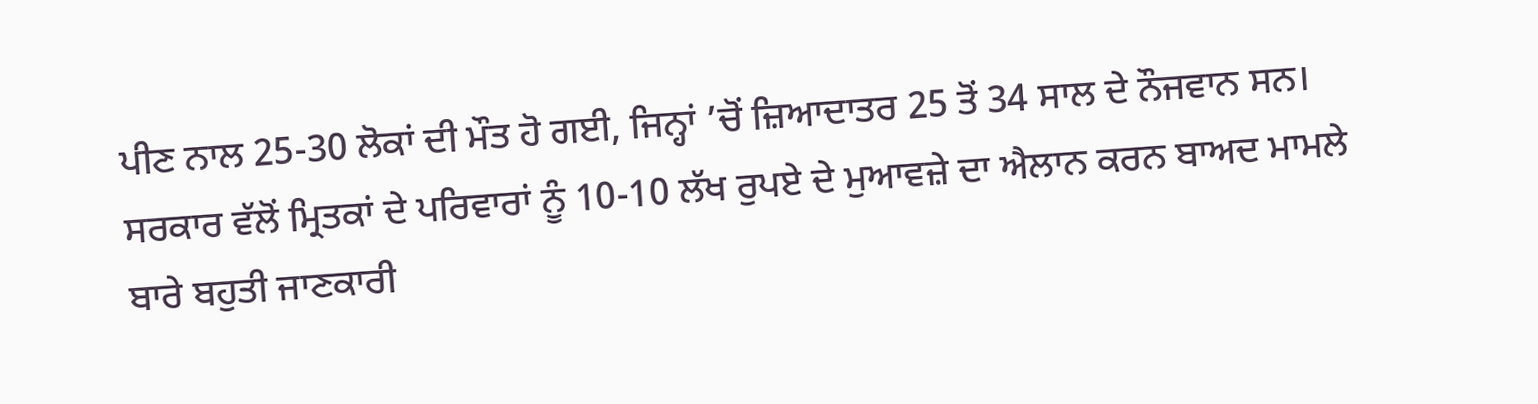ਪੀਣ ਨਾਲ 25-30 ਲੋਕਾਂ ਦੀ ਮੌਤ ਹੋ ਗਈ, ਜਿਨ੍ਹਾਂ ’ਚੋਂ ਜ਼ਿਆਦਾਤਰ 25 ਤੋਂ 34 ਸਾਲ ਦੇ ਨੌਜਵਾਨ ਸਨ। ਸਰਕਾਰ ਵੱਲੋਂ ਮ੍ਰਿਤਕਾਂ ਦੇ ਪਰਿਵਾਰਾਂ ਨੂੰ 10-10 ਲੱਖ ਰੁਪਏ ਦੇ ਮੁਆਵਜ਼ੇ ਦਾ ਐਲਾਨ ਕਰਨ ਬਾਅਦ ਮਾਮਲੇ ਬਾਰੇ ਬਹੁਤੀ ਜਾਣਕਾਰੀ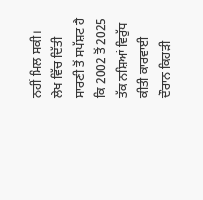ਨਹੀਂ ਮਿਲ ਸਕੀ।
ਲੇਖ ਵਿੱਚ ਦਿੱਤੀ ਸਾਰਣੀ ਤੋਂ ਸਪੱਸ਼ਟ ਹੈ ਕਿ 2002 ਤੋਂ 2025 ਤੱਕ ਨਸ਼ਿਆਂ ਵਿਰੁੱਧ ਕੀਤੀ ਕਾਰਵਾਈ ਦੌਰਾਨ ਕਿਹੜੀ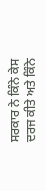ਸਰਕਾਰ ਨੇ ਕਿੰਨੇ ਕੇਸ ਦਰਜ ਕੀਤੇ ਅਤੇ ਕਿੰਨੇ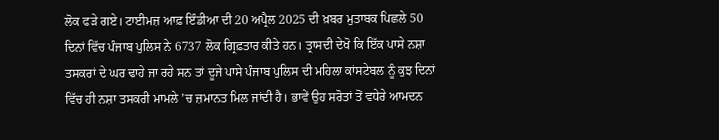ਲੋਕ ਫੜੇ ਗਏ। ਟਾਈਮਜ਼ ਆਫ਼ ਇੰਡੀਆ ਦੀ 20 ਅਪ੍ਰੈਲ 2025 ਦੀ ਖ਼ਬਰ ਮੁਤਾਬਕ ਪਿਛਲੇ 50 ਦਿਨਾਂ ਵਿੱਚ ਪੰਜਾਬ ਪੁਲਿਸ ਨੇ 6737 ਲੋਕ ਗ੍ਰਿਫ਼ਤਾਰ ਕੀਤੇ ਹਨ। ਤ੍ਰਾਸਦੀ ਦੇਖੋ ਕਿ ਇੱਕ ਪਾਸੇ ਨਸ਼ਾ ਤਸਕਰਾਂ ਦੇ ਘਰ ਢਾਹੇ ਜਾ ਰਹੇ ਸਨ ਤਾਂ ਦੂਜੇ ਪਾਸੇ ਪੰਜਾਬ ਪੁਲਿਸ ਦੀ ਮਹਿਲਾ ਕਾਂਸਟੇਬਲ ਨੂੰ ਕੁਝ ਦਿਨਾਂ ਵਿੱਚ ਹੀ ਨਸ਼ਾ ਤਸਕਰੀ ਮਾਮਲੇ ’ਚ ਜ਼ਮਾਨਤ ਮਿਲ ਜਾਂਦੀ ਹੈ। ਭਾਵੇਂ ਉਹ ਸਰੋਤਾਂ ਤੋਂ ਵਧੇਰੇ ਆਮਦਨ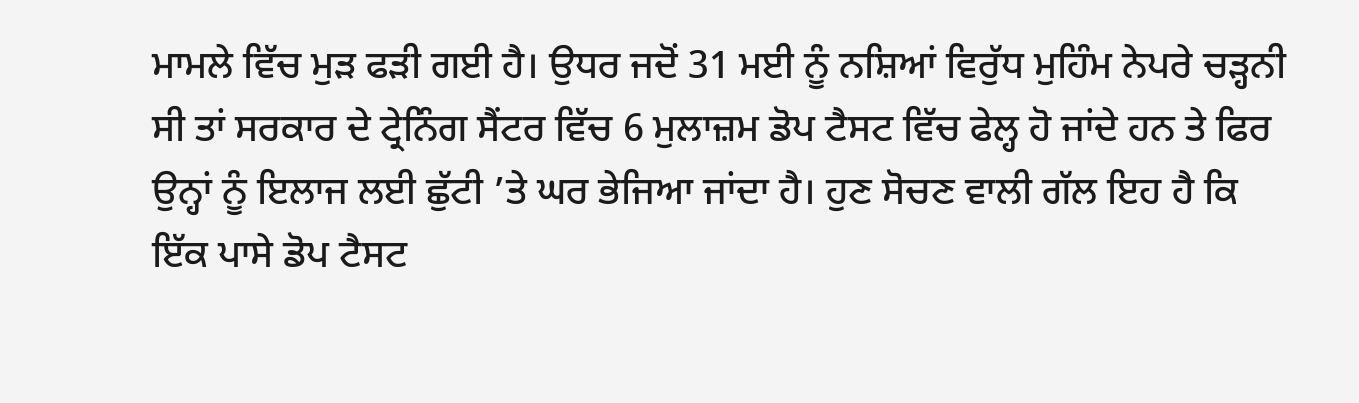ਮਾਮਲੇ ਵਿੱਚ ਮੁੜ ਫੜੀ ਗਈ ਹੈ। ਉਧਰ ਜਦੋਂ 31 ਮਈ ਨੂੰ ਨਸ਼ਿਆਂ ਵਿਰੁੱਧ ਮੁਹਿੰਮ ਨੇਪਰੇ ਚੜ੍ਹਨੀ ਸੀ ਤਾਂ ਸਰਕਾਰ ਦੇ ਟ੍ਰੇਨਿੰਗ ਸੈਂਟਰ ਵਿੱਚ 6 ਮੁਲਾਜ਼ਮ ਡੋਪ ਟੈਸਟ ਵਿੱਚ ਫੇਲ੍ਹ ਹੋ ਜਾਂਦੇ ਹਨ ਤੇ ਫਿਰ ਉਨ੍ਹਾਂ ਨੂੰ ਇਲਾਜ ਲਈ ਛੁੱਟੀ ’ਤੇ ਘਰ ਭੇਜਿਆ ਜਾਂਦਾ ਹੈ। ਹੁਣ ਸੋਚਣ ਵਾਲੀ ਗੱਲ ਇਹ ਹੈ ਕਿ ਇੱਕ ਪਾਸੇ ਡੋਪ ਟੈਸਟ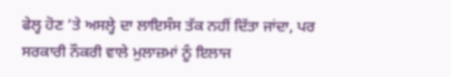ਫੇਲ੍ਹ ਹੋਣ ’ਤੇ ਅਸਲ੍ਹੇ ਦਾ ਲਾਇਸੰਸ ਤੱਕ ਨਹੀਂ ਦਿੱਤਾ ਜਾਂਦਾ, ਪਰ ਸਰਕਾਰੀ ਨੌਕਰੀ ਵਾਲੇ ਮੁਲਾਜ਼ਮਾਂ ਨੂੰ ਇਲਾਜ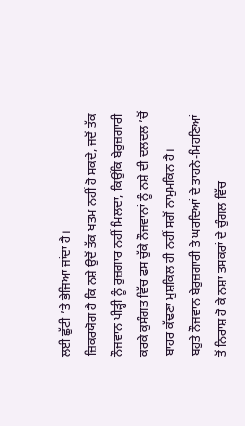ਲਈ ਛੁੱਟੀ ’ਤੇ ਭੇਜਿਆ ਜਾਂਦਾ ਹੈ।
ਜ਼ਿਕਰਯੋਗ ਹੈ ਕਿ ਨਸ਼ੇ ਉਦੋਂ ਤੱਕ ਖਤਮ ਨਹੀਂ ਹੋ ਸਕਦੇ, ਜਦੋਂ ਤੱਕ ਨੌਜਵਾਨ ਪੀੜ੍ਹੀ ਨੂੰ ਰੁਜ਼ਗਾਰ ਨਹੀਂ ਮਿਲਦਾ, ਕਿਉਂਕਿ ਬੇਰੁਜ਼ਗਾਰੀ ਕਰਕੇ ਕੁਸੰਗਤ ਵਿੱਚ ਫਸ ਚੁੱਕੇ ਨੌਜਵਾਨਾਂ ਨੂੰ ਨਸ਼ੇ ਦੀ ਦਲਦਲ ’ਚੋਂ ਬਾਹਰ ਕੱਢਣਾ ਮੁਸ਼ਕਿਲ ਹੀ ਨਹੀਂ ਸਗੋਂ ਨਾਮੁਮਕਿਨ ਹੈ।
ਬਹੁਤੇ ਨੌਜਵਾਨ ਬੇਰੁਜ਼ਗਾਰੀ ਤੇ ਘਰਦਿਆਂ ਦੇ ਤਾਹਨੇ-ਮਿਹਣਿਆਂ ਤੋਂ ਨਿਰਾਸ਼ ਹੋ ਕੇ ਨਸ਼ਾ ਤਸਕਰਾਂ ਦੇ ਚੁੰਗਲ ਵਿੱਚ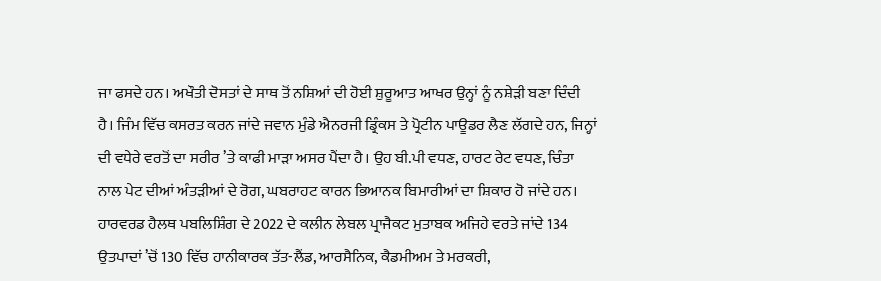ਜਾ ਫਸਦੇ ਹਨ। ਅਖੌਤੀ ਦੋਸਤਾਂ ਦੇ ਸਾਥ ਤੋਂ ਨਸ਼ਿਆਂ ਦੀ ਹੋਈ ਸ਼ੁਰੂਆਤ ਆਖਰ ਉਨ੍ਹਾਂ ਨੂੰ ਨਸ਼ੇੜੀ ਬਣਾ ਦਿੰਦੀ ਹੈ। ਜਿੰਮ ਵਿੱਚ ਕਸਰਤ ਕਰਨ ਜਾਂਦੇ ਜਵਾਨ ਮੁੰਡੇ ਐਨਰਜੀ ਡ੍ਰਿੰਕਸ ਤੇ ਪ੍ਰੋਟੀਨ ਪਾਊਡਰ ਲੈਣ ਲੱਗਦੇ ਹਨ, ਜਿਨ੍ਹਾਂ ਦੀ ਵਧੇਰੇ ਵਰਤੋਂ ਦਾ ਸਰੀਰ ’ਤੇ ਕਾਫੀ ਮਾੜਾ ਅਸਰ ਪੈਂਦਾ ਹੈ। ਉਹ ਬੀ.ਪੀ ਵਧਣ, ਹਾਰਟ ਰੇਟ ਵਧਣ, ਚਿੰਤਾ ਨਾਲ ਪੇਟ ਦੀਆਂ ਅੰਤੜੀਆਂ ਦੇ ਰੋਗ, ਘਬਰਾਹਟ ਕਾਰਨ ਭਿਆਨਕ ਬਿਮਾਰੀਆਂ ਦਾ ਸ਼ਿਕਾਰ ਹੋ ਜਾਂਦੇ ਹਨ।
ਹਾਰਵਰਡ ਹੈਲਥ ਪਬਲਿਸ਼ਿੰਗ ਦੇ 2022 ਦੇ ਕਲੀਨ ਲੇਬਲ ਪ੍ਰਾਜੈਕਟ ਮੁਤਾਬਕ ਅਜਿਹੇ ਵਰਤੇ ਜਾਂਦੇ 134 ਉਤਪਾਦਾਂ ’ਚੋਂ 130 ਵਿੱਚ ਹਾਨੀਕਾਰਕ ਤੱਤ-ਲੈਂਡ, ਆਰਸੈਨਿਕ, ਕੈਡਮੀਅਮ ਤੇ ਮਰਕਰੀ,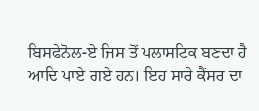ਬਿਸਫੇਨੋਲ-ਏ ਜਿਸ ਤੋਂ ਪਲਾਸਟਿਕ ਬਣਦਾ ਹੈ ਆਦਿ ਪਾਏ ਗਏ ਹਨ। ਇਹ ਸਾਰੇ ਕੈਂਸਰ ਦਾ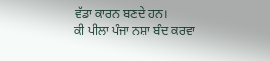ਵੱਡਾ ਕਾਰਨ ਬਣਦੇ ਹਨ।
ਕੀ ਪੀਲਾ ਪੰਜਾ ਨਸ਼ਾ ਬੰਦ ਕਰਵਾ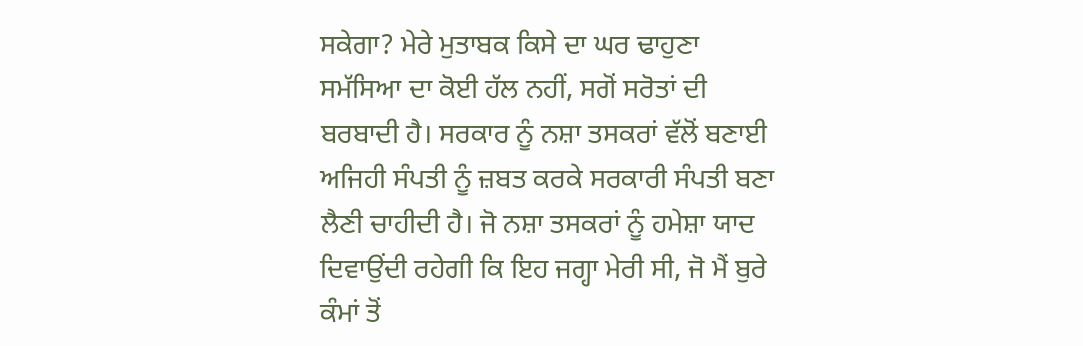ਸਕੇਗਾ? ਮੇਰੇ ਮੁਤਾਬਕ ਕਿਸੇ ਦਾ ਘਰ ਢਾਹੁਣਾ ਸਮੱਸਿਆ ਦਾ ਕੋਈ ਹੱਲ ਨਹੀਂ, ਸਗੋਂ ਸਰੋਤਾਂ ਦੀ ਬਰਬਾਦੀ ਹੈ। ਸਰਕਾਰ ਨੂੰ ਨਸ਼ਾ ਤਸਕਰਾਂ ਵੱਲੋਂ ਬਣਾਈ ਅਜਿਹੀ ਸੰਪਤੀ ਨੂੰ ਜ਼ਬਤ ਕਰਕੇ ਸਰਕਾਰੀ ਸੰਪਤੀ ਬਣਾ ਲੈਣੀ ਚਾਹੀਦੀ ਹੈ। ਜੋ ਨਸ਼ਾ ਤਸਕਰਾਂ ਨੂੰ ਹਮੇਸ਼ਾ ਯਾਦ ਦਿਵਾਉਂਦੀ ਰਹੇਗੀ ਕਿ ਇਹ ਜਗ੍ਹਾ ਮੇਰੀ ਸੀ, ਜੋ ਮੈਂ ਬੁਰੇ ਕੰਮਾਂ ਤੋਂ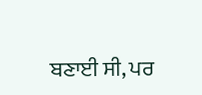ਬਣਾਈ ਸੀ, ਪਰ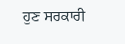ਹੁਣ ਸਰਕਾਰੀ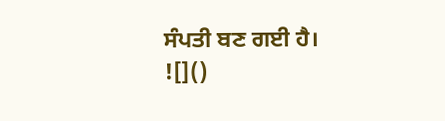ਸੰਪਤੀ ਬਣ ਗਈ ਹੈ।
![]()